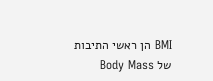BMI הן ראשי התיבות של Body Mass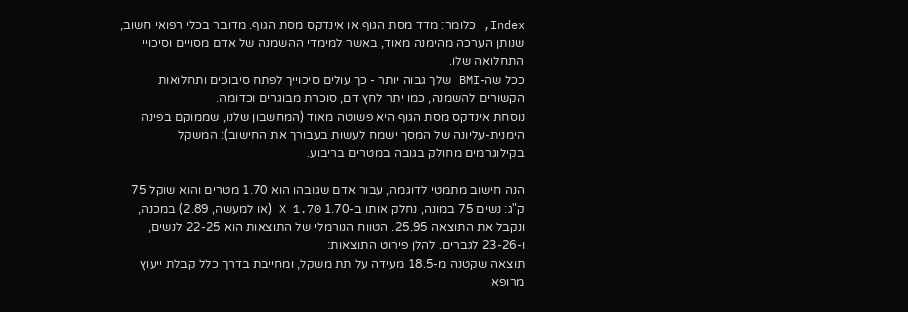Index, כלומר: מדד מסת הגוף או אינדקס מסת הגוף. מדובר בכלי רפואי חשוב, שנותן הערכה מהימנה מאוד, באשר למימדי ההשמנה של אדם מסויים וסיכויי התחלואה שלו.
ככל שה-BMI שלך גבוה יותר - כך עולים סיכוייך לפתח סיבוכים ותחלואות הקשורים להשמנה, כמו יתר לחץ דם, סוכרת מבוגרים וכדומה.
נוסחת אינדקס מסת הגוף היא פשוטה מאוד (המחשבון שלנו, שממוקם בפינה הימנית-עליונה של המסך ישמח לעשות בעבורך את החישוב): המשקל בקילוגרמים מחולק בגובה במטרים בריבוע.

הנה חישוב מתמטי לדוגמה, עבור אדם שגובהו הוא 1.70 מטרים והוא שוקל 75 ק"ג: נשים 75 במונה, נחלק אותו ב-1.70 X 1.70 (או למעשה, 2.89) במכנה, ונקבל את התוצאה 25.95. הטווח הנורמלי של התוצאות הוא 22-25 לנשים, ו-23-26 לגברים. להלן פירוט התוצאות:
תוצאה שקטנה מ-18.5 מעידה על תת משקל, ומחייבת בדרך כלל קבלת ייעוץ מרופא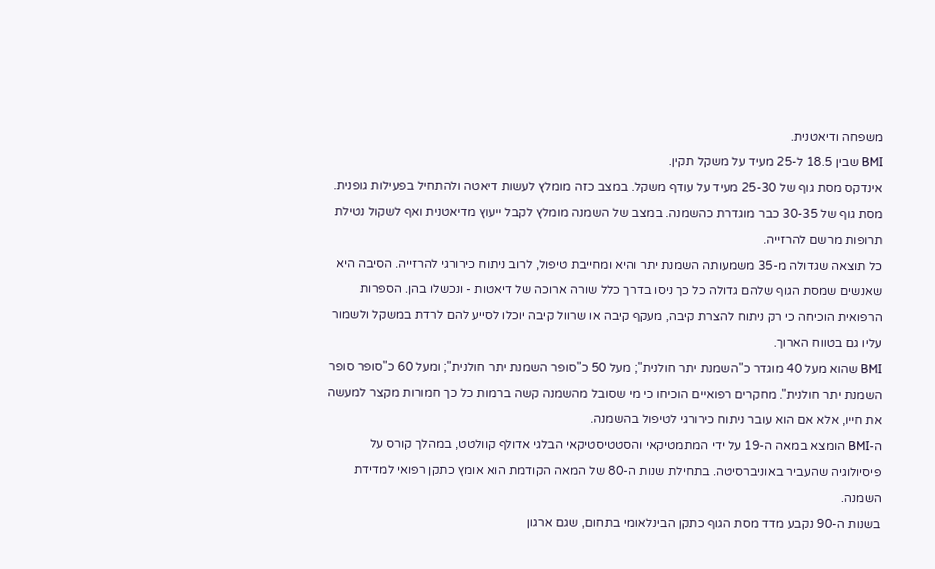משפחה ודיאטנית.
BMI שבין 18.5 ל-25 מעיד על משקל תקין.
אינדקס מסת גוף של 25-30 מעיד על עודף משקל. במצב כזה מומלץ לעשות דיאטה ולהתחיל בפעילות גופנית.
מסת גוף של 30-35 כבר מוגדרת כהשמנה. במצב של השמנה מומלץ לקבל ייעוץ מדיאטנית ואף לשקול נטילת תרופות מרשם להרזייה.
כל תוצאה שגדולה מ-35 משמעותה השמנת יתר והיא ומחייבת טיפול, לרוב ניתוח כירורגי להרזייה. הסיבה היא שאנשים שמסת הגוף שלהם גדולה כל כך ניסו בדרך כלל שורה ארוכה של דיאטות - ונכשלו בהן. הספרות הרפואית הוכיחה כי רק ניתוח להצרת קיבה, מעקף קיבה או שרוול קיבה יוכלו לסייע להם לרדת במשקל ולשמור עליו גם בטווח הארוך.
BMI שהוא מעל 40 מוגדר כ"השמנת יתר חולנית"; מעל 50 כ"סופר השמנת יתר חולנית"; ומעל 60 כ"סופר סופר השמנת יתר חולנית". מחקרים רפואיים הוכיחו כי מי שסובל מהשמנה קשה ברמות כל כך חמורות מקצר למעשה את חייו, אלא אם הוא עובר ניתוח כירורגי לטיפול בהשמנה.
ה-BMI הומצא במאה ה-19 על ידי המתמטיקאי והסטטיסטיקאי הבלגי אדולף קוולטט, במהלך קורס על פיסיולוגיה שהעביר באוניברסיטה. בתחילת שנות ה-80 של המאה הקודמת הוא אומץ כתקן רפואי למדידת השמנה.
בשנות ה-90 נקבע מדד מסת הגוף כתקן הבינלאומי בתחום, שגם ארגון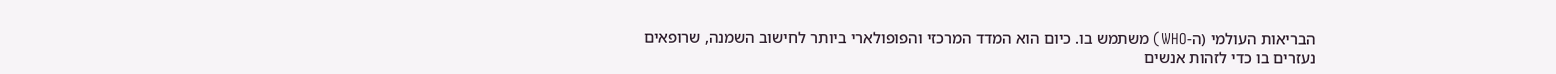הבריאות העולמי (ה-WHO) משתמש בו. כיום הוא המדד המרכזי והפופולארי ביותר לחישוב השמנה, שרופאים נעזרים בו כדי לזהות אנשים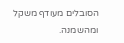הסובלים מעודף משקל ומהשמנה.